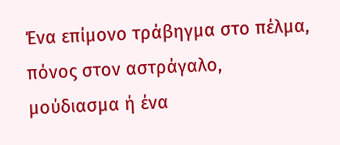Ένα επίμονο τράβηγμα στο πέλμα, πόνος στον αστράγαλο, μούδιασμα ή ένα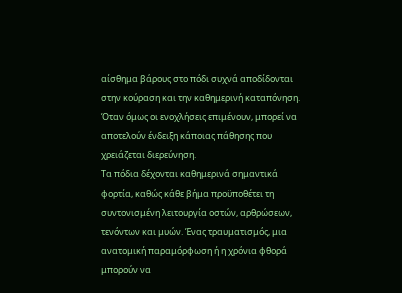αίσθημα βάρους στο πόδι συχνά αποδίδονται στην κούραση και την καθημερινή καταπόνηση. Όταν όμως οι ενοχλήσεις επιμένουν, μπορεί να αποτελούν ένδειξη κάποιας πάθησης που χρειάζεται διερεύνηση.
Τα πόδια δέχονται καθημερινά σημαντικά φορτία, καθώς κάθε βήμα προϋποθέτει τη συντονισμένη λειτουργία οστών, αρθρώσεων, τενόντων και μυών. Ένας τραυματισμός, μια ανατομική παραμόρφωση ή η χρόνια φθορά μπορούν να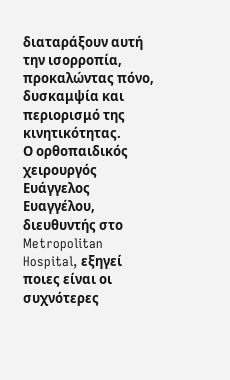διαταράξουν αυτή την ισορροπία, προκαλώντας πόνο, δυσκαμψία και περιορισμό της κινητικότητας.
Ο ορθοπαιδικός χειρουργός Ευάγγελος Ευαγγέλου, διευθυντής στο Metropolitan Hospital, εξηγεί ποιες είναι οι συχνότερες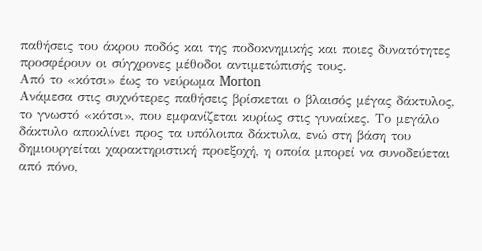παθήσεις του άκρου ποδός και της ποδοκνημικής και ποιες δυνατότητες προσφέρουν οι σύγχρονες μέθοδοι αντιμετώπισής τους.
Από το «κότσι» έως το νεύρωμα Morton
Ανάμεσα στις συχνότερες παθήσεις βρίσκεται ο βλαισός μέγας δάκτυλος, το γνωστό «κότσι», που εμφανίζεται κυρίως στις γυναίκες. Το μεγάλο δάκτυλο αποκλίνει προς τα υπόλοιπα δάκτυλα, ενώ στη βάση του δημιουργείται χαρακτηριστική προεξοχή, η οποία μπορεί να συνοδεύεται από πόνο,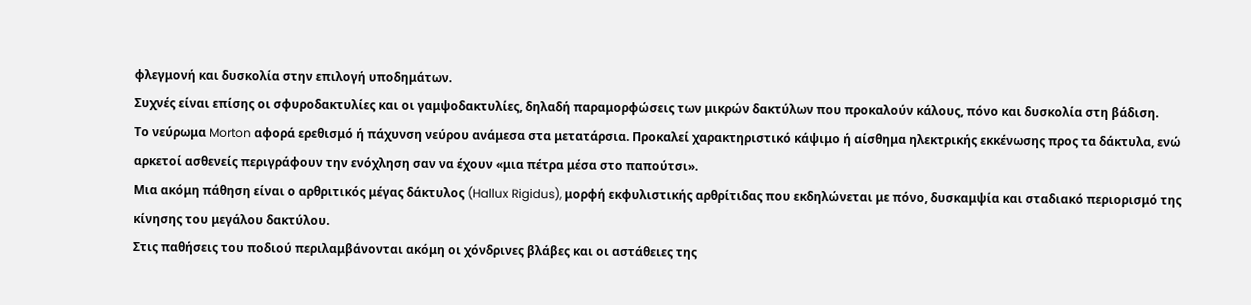φλεγμονή και δυσκολία στην επιλογή υποδημάτων.
Συχνές είναι επίσης οι σφυροδακτυλίες και οι γαμψοδακτυλίες, δηλαδή παραμορφώσεις των μικρών δακτύλων που προκαλούν κάλους, πόνο και δυσκολία στη βάδιση.
Το νεύρωμα Morton αφορά ερεθισμό ή πάχυνση νεύρου ανάμεσα στα μετατάρσια. Προκαλεί χαρακτηριστικό κάψιμο ή αίσθημα ηλεκτρικής εκκένωσης προς τα δάκτυλα, ενώ αρκετοί ασθενείς περιγράφουν την ενόχληση σαν να έχουν «μια πέτρα μέσα στο παπούτσι».
Μια ακόμη πάθηση είναι ο αρθριτικός μέγας δάκτυλος (Hallux Rigidus), μορφή εκφυλιστικής αρθρίτιδας που εκδηλώνεται με πόνο, δυσκαμψία και σταδιακό περιορισμό της κίνησης του μεγάλου δακτύλου.
Στις παθήσεις του ποδιού περιλαμβάνονται ακόμη οι χόνδρινες βλάβες και οι αστάθειες της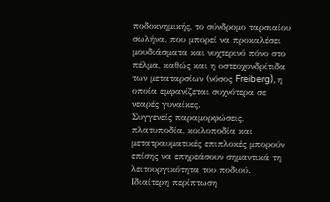ποδοκνημικής, το σύνδρομο ταρσιαίου σωλήνα, που μπορεί να προκαλέσει μουδιάσματα και νυχτερινό πόνο στο πέλμα, καθώς και η οστεοχονδρίτιδα των μεταταρσίων (νόσος Freiberg), η οποία εμφανίζεται συχνότερα σε νεαρές γυναίκες.
Συγγενείς παραμορφώσεις, πλατυποδία, κοιλοποδία και μετατραυματικές επιπλοκές μπορούν επίσης να επηρεάσουν σημαντικά τη λειτουργικότητα του ποδιού.
Ιδιαίτερη περίπτωση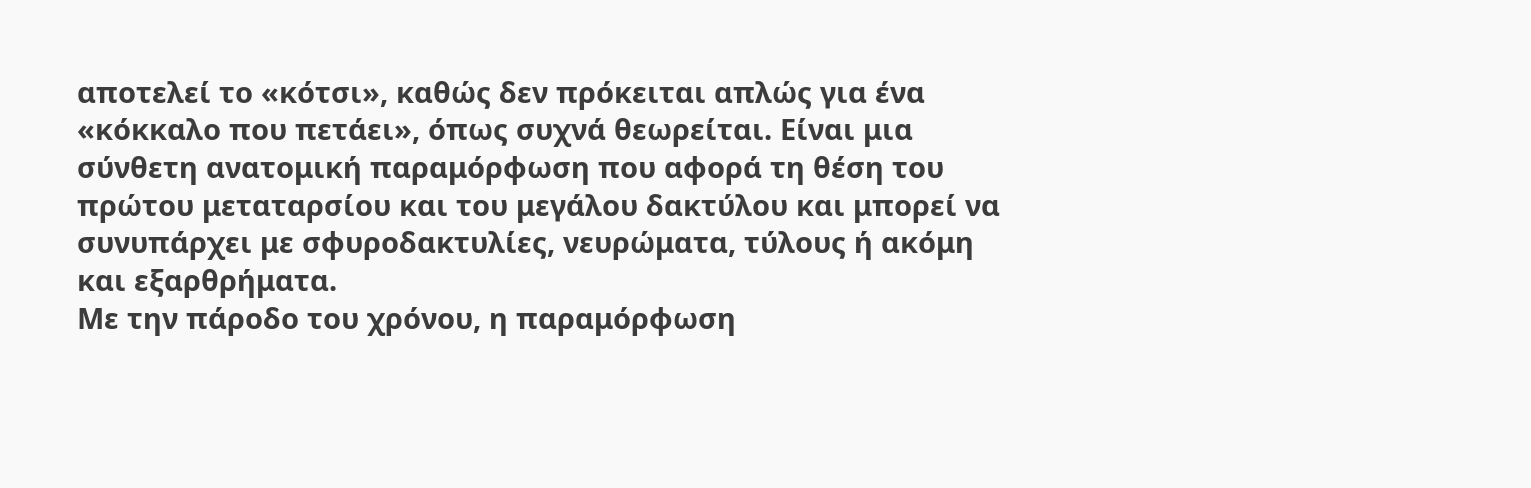αποτελεί το «κότσι», καθώς δεν πρόκειται απλώς για ένα «κόκκαλο που πετάει», όπως συχνά θεωρείται. Είναι μια σύνθετη ανατομική παραμόρφωση που αφορά τη θέση του πρώτου μεταταρσίου και του μεγάλου δακτύλου και μπορεί να συνυπάρχει με σφυροδακτυλίες, νευρώματα, τύλους ή ακόμη και εξαρθρήματα.
Με την πάροδο του χρόνου, η παραμόρφωση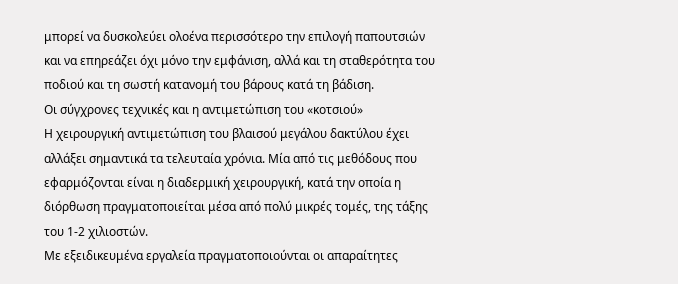μπορεί να δυσκολεύει ολοένα περισσότερο την επιλογή παπουτσιών και να επηρεάζει όχι μόνο την εμφάνιση, αλλά και τη σταθερότητα του ποδιού και τη σωστή κατανομή του βάρους κατά τη βάδιση.
Οι σύγχρονες τεχνικές και η αντιμετώπιση του «κοτσιού»
Η χειρουργική αντιμετώπιση του βλαισού μεγάλου δακτύλου έχει αλλάξει σημαντικά τα τελευταία χρόνια. Μία από τις μεθόδους που εφαρμόζονται είναι η διαδερμική χειρουργική, κατά την οποία η διόρθωση πραγματοποιείται μέσα από πολύ μικρές τομές, της τάξης του 1-2 χιλιοστών.
Με εξειδικευμένα εργαλεία πραγματοποιούνται οι απαραίτητες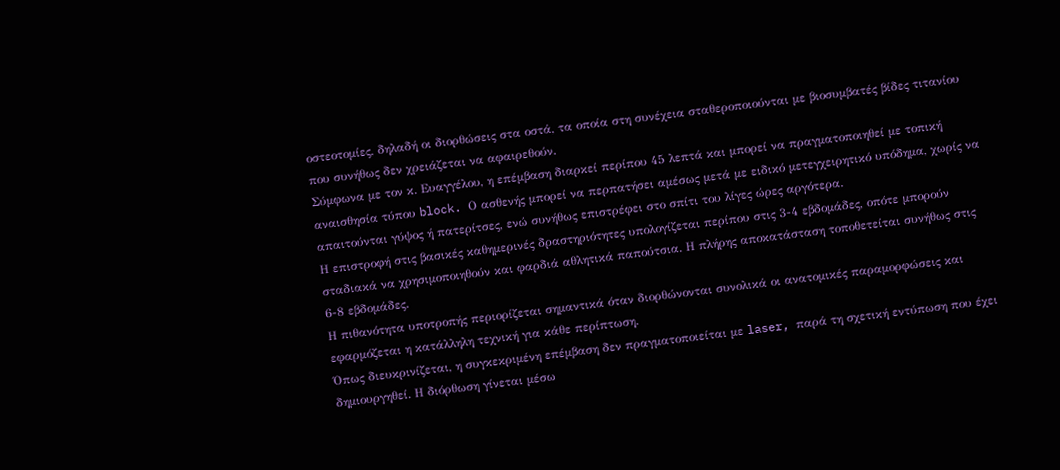οστεοτομίες, δηλαδή οι διορθώσεις στα οστά, τα οποία στη συνέχεια σταθεροποιούνται με βιοσυμβατές βίδες τιτανίου που συνήθως δεν χρειάζεται να αφαιρεθούν.
Σύμφωνα με τον κ. Ευαγγέλου, η επέμβαση διαρκεί περίπου 45 λεπτά και μπορεί να πραγματοποιηθεί με τοπική αναισθησία τύπου block. Ο ασθενής μπορεί να περπατήσει αμέσως μετά με ειδικό μετεγχειρητικό υπόδημα, χωρίς να απαιτούνται γύψος ή πατερίτσες, ενώ συνήθως επιστρέφει στο σπίτι του λίγες ώρες αργότερα.
Η επιστροφή στις βασικές καθημερινές δραστηριότητες υπολογίζεται περίπου στις 3-4 εβδομάδες, οπότε μπορούν σταδιακά να χρησιμοποιηθούν και φαρδιά αθλητικά παπούτσια. Η πλήρης αποκατάσταση τοποθετείται συνήθως στις 6-8 εβδομάδες.
Η πιθανότητα υποτροπής περιορίζεται σημαντικά όταν διορθώνονται συνολικά οι ανατομικές παραμορφώσεις και εφαρμόζεται η κατάλληλη τεχνική για κάθε περίπτωση.
Όπως διευκρινίζεται, η συγκεκριμένη επέμβαση δεν πραγματοποιείται με laser, παρά τη σχετική εντύπωση που έχει δημιουργηθεί. Η διόρθωση γίνεται μέσω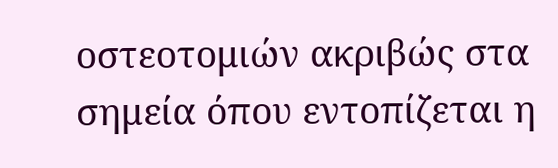οστεοτομιών ακριβώς στα σημεία όπου εντοπίζεται η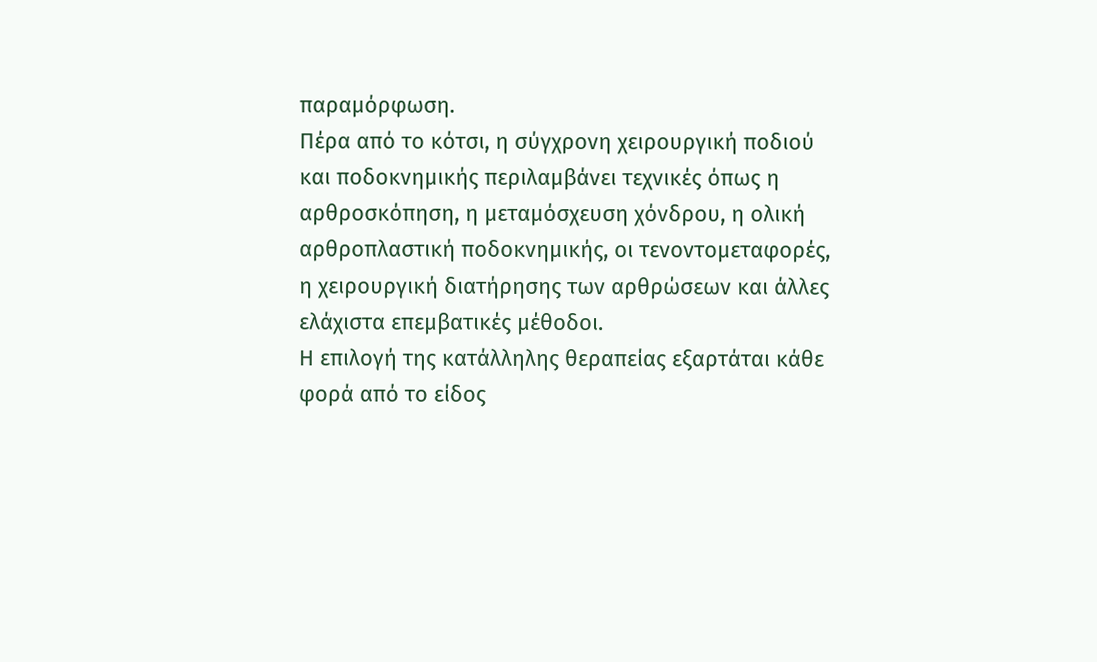παραμόρφωση.
Πέρα από το κότσι, η σύγχρονη χειρουργική ποδιού και ποδοκνημικής περιλαμβάνει τεχνικές όπως η αρθροσκόπηση, η μεταμόσχευση χόνδρου, η ολική αρθροπλαστική ποδοκνημικής, οι τενοντομεταφορές, η χειρουργική διατήρησης των αρθρώσεων και άλλες ελάχιστα επεμβατικές μέθοδοι.
Η επιλογή της κατάλληλης θεραπείας εξαρτάται κάθε φορά από το είδος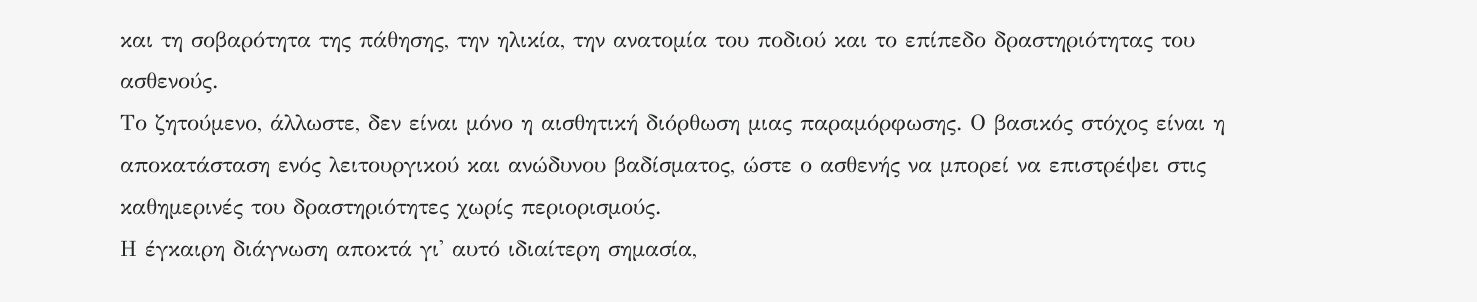και τη σοβαρότητα της πάθησης, την ηλικία, την ανατομία του ποδιού και το επίπεδο δραστηριότητας του ασθενούς.
Το ζητούμενο, άλλωστε, δεν είναι μόνο η αισθητική διόρθωση μιας παραμόρφωσης. Ο βασικός στόχος είναι η αποκατάσταση ενός λειτουργικού και ανώδυνου βαδίσματος, ώστε ο ασθενής να μπορεί να επιστρέψει στις καθημερινές του δραστηριότητες χωρίς περιορισμούς.
Η έγκαιρη διάγνωση αποκτά γι' αυτό ιδιαίτερη σημασία,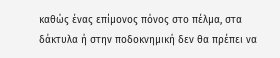καθώς ένας επίμονος πόνος στο πέλμα, στα δάκτυλα ή στην ποδοκνημική δεν θα πρέπει να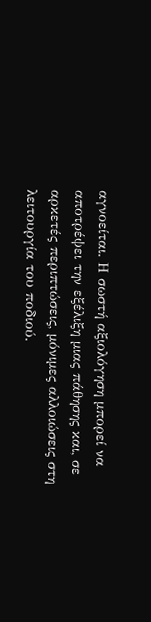αγνοείται. Η σωστή αξιολόγηση μπορεί να αποτρέψει την εξέλιξη μιας πάθησης και, σε αρκετές περιπτώσεις, μόνιμες αλλοιώσεις στη λειτουργία του ποδιού.